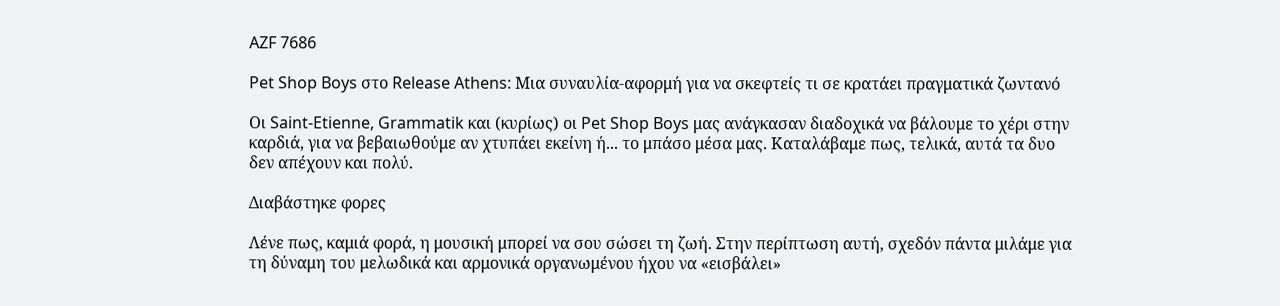AZF 7686

Pet Shop Boys στο Release Athens: Μια συναυλία-αφορμή για να σκεφτείς τι σε κρατάει πραγματικά ζωντανό

Οι Saint-Etienne, Grammatik και (κυρίως) οι Pet Shop Boys μας ανάγκασαν διαδοχικά να βάλουμε το χέρι στην καρδιά, για να βεβαιωθούμε αν χτυπάει εκείνη ή... το μπάσο μέσα μας. Καταλάβαμε πως, τελικά, αυτά τα δυο δεν απέχουν και πολύ.

Διαβάστηκε φορες

Λένε πως, καμιά φορά, η μουσική μπορεί να σου σώσει τη ζωή. Στην περίπτωση αυτή, σχεδόν πάντα μιλάμε για τη δύναμη του μελωδικά και αρμονικά οργανωμένου ήχου να «εισβάλει»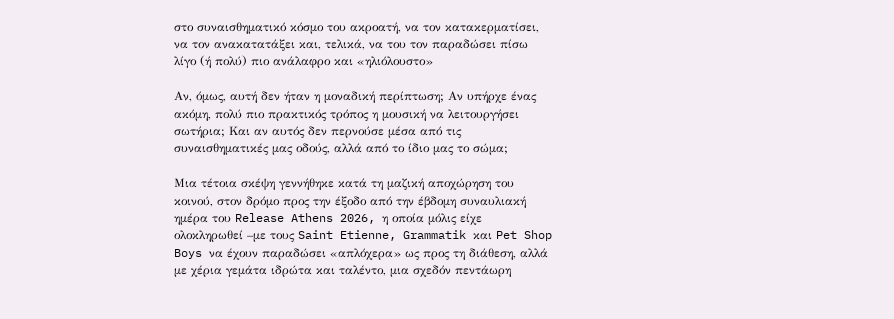στο συναισθηματικό κόσμο του ακροατή, να τον κατακερματίσει, να τον ανακατατάξει και, τελικά, να του τον παραδώσει πίσω λίγο (ή πολύ) πιο ανάλαφρο και «ηλιόλουστο»

Αν, όμως, αυτή δεν ήταν η μοναδική περίπτωση; Αν υπήρχε ένας ακόμη, πολύ πιο πρακτικός τρόπος η μουσική να λειτουργήσει σωτήρια; Και αν αυτός δεν περνούσε μέσα από τις συναισθηματικές μας οδούς, αλλά από το ίδιο μας το σώμα;

Μια τέτοια σκέψη γεννήθηκε κατά τη μαζική αποχώρηση του κοινού, στον δρόμο προς την έξοδο από την έβδομη συναυλιακή ημέρα του Release Athens 2026, η οποία μόλις είχε ολοκληρωθεί –με τους Saint Etienne, Grammatik και Pet Shop Boys να έχουν παραδώσει «απλόχερα» ως προς τη διάθεση, αλλά με χέρια γεμάτα ιδρώτα και ταλέντο, μια σχεδόν πεντάωρη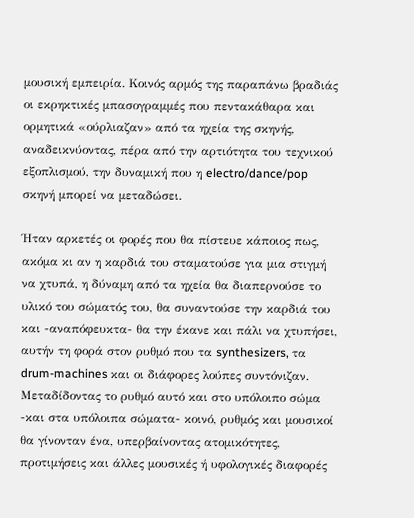μουσική εμπειρία. Κοινός αρμός της παραπάνω βραδιάς οι εκρηκτικές μπασογραμμές που πεντακάθαρα και ορμητικά «ούρλιαζαν» από τα ηχεία της σκηνής, αναδεικνύοντας, πέρα από την αρτιότητα του τεχνικού εξοπλισμού, την δυναμική που η electro/dance/pop σκηνή μπορεί να μεταδώσει.

Ήταν αρκετές οι φορές που θα πίστευε κάποιος πως, ακόμα κι αν η καρδιά του σταματούσε για μια στιγμή να χτυπά, η δύναμη από τα ηχεία θα διαπερνούσε το υλικό του σώματός του, θα συναντούσε την καρδιά του και -αναπόφευκτα- θα την έκανε και πάλι να χτυπήσει, αυτήν τη φορά στον ρυθμό που τα synthesizers, τα drum-machines και οι διάφορες λούπες συντόνιζαν. Μεταδίδοντας το ρυθμό αυτό και στο υπόλοιπο σώμα -και στα υπόλοιπα σώματα- κοινό, ρυθμός και μουσικοί θα γίνονταν ένα, υπερβαίνοντας ατομικότητες, προτιμήσεις και άλλες μουσικές ή υφολογικές διαφορές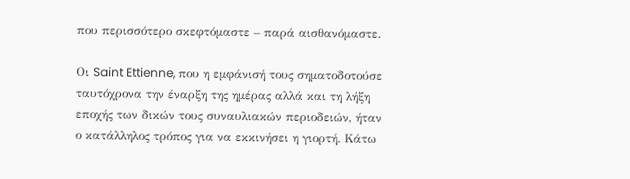που περισσότερο σκεφτόμαστε – παρά αισθανόμαστε.

Οι Saint Ettienne, που η εμφάνισή τους σηματοδοτούσε ταυτόχρονα την έναρξη της ημέρας αλλά και τη λήξη εποχής των δικών τους συναυλιακών περιοδειών, ήταν ο κατάλληλος τρόπος για να εκκινήσει η γιορτή. Κάτω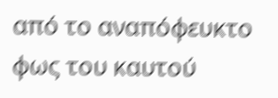από το αναπόφευκτο φως του καυτού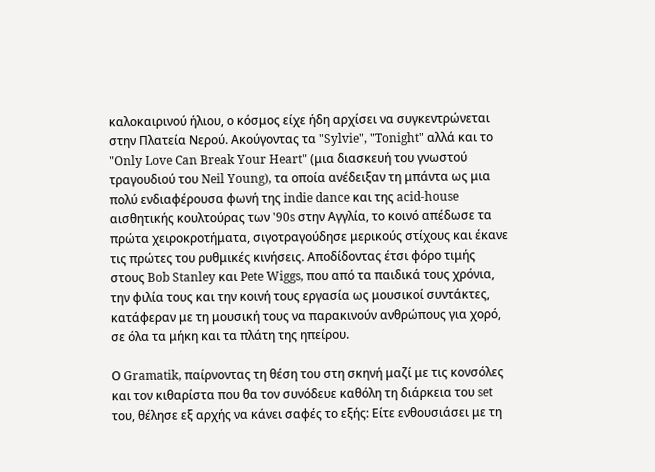καλοκαιρινού ήλιου, ο κόσμος είχε ήδη αρχίσει να συγκεντρώνεται στην Πλατεία Νερού. Ακούγοντας τα "Sylvie", "Tonight" αλλά και το "Only Love Can Break Your Heart" (μια διασκευή του γνωστού τραγουδιού του Neil Young), τα οποία ανέδειξαν τη μπάντα ως μια πολύ ενδιαφέρουσα φωνή της indie dance και της acid-house αισθητικής κουλτούρας των '90s στην Αγγλία, το κοινό απέδωσε τα πρώτα χειροκροτήματα, σιγοτραγούδησε μερικούς στίχους και έκανε τις πρώτες του ρυθμικές κινήσεις. Αποδίδοντας έτσι φόρο τιμής στους Bob Stanley και Pete Wiggs, που από τα παιδικά τους χρόνια, την φιλία τους και την κοινή τους εργασία ως μουσικοί συντάκτες, κατάφεραν με τη μουσική τους να παρακινούν ανθρώπους για χορό, σε όλα τα μήκη και τα πλάτη της ηπείρου.

Ο Gramatik, παίρνοντας τη θέση του στη σκηνή μαζί με τις κονσόλες και τον κιθαρίστα που θα τον συνόδευε καθόλη τη διάρκεια του set του, θέλησε εξ αρχής να κάνει σαφές το εξής: Είτε ενθουσιάσει με τη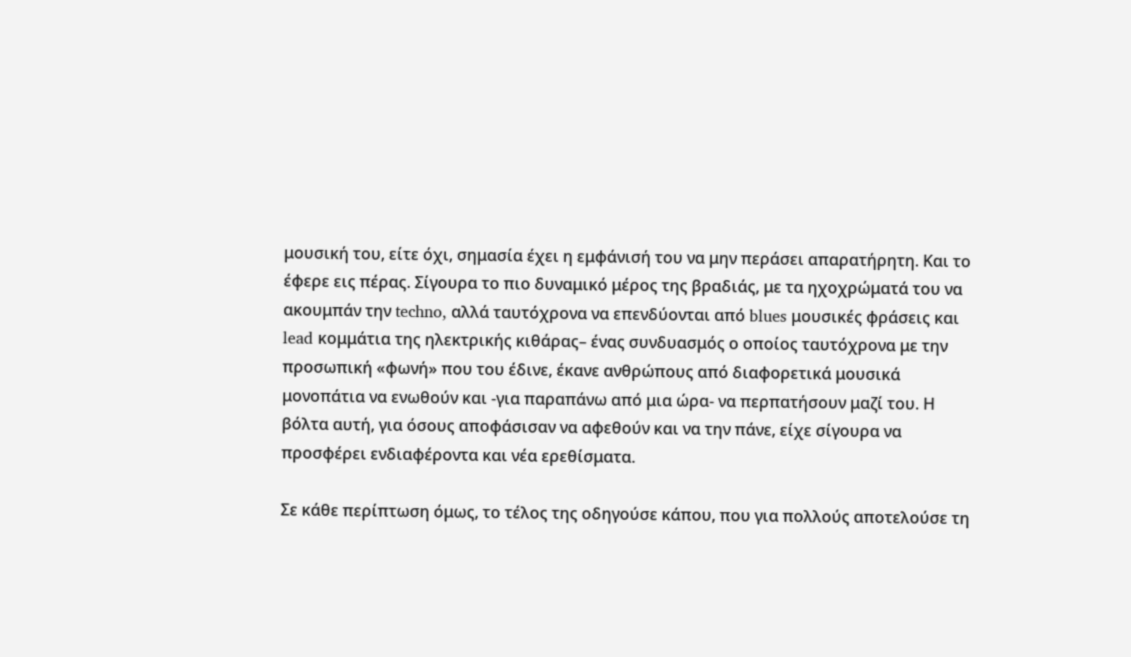μουσική του, είτε όχι, σημασία έχει η εμφάνισή του να μην περάσει απαρατήρητη. Και το έφερε εις πέρας. Σίγουρα το πιο δυναμικό μέρος της βραδιάς, με τα ηχοχρώματά του να ακουμπάν την techno, αλλά ταυτόχρονα να επενδύονται από blues μουσικές φράσεις και lead κομμάτια της ηλεκτρικής κιθάρας– ένας συνδυασμός ο οποίος ταυτόχρονα με την προσωπική «φωνή» που του έδινε, έκανε ανθρώπους από διαφορετικά μουσικά μονοπάτια να ενωθούν και -για παραπάνω από μια ώρα- να περπατήσουν μαζί του. Η βόλτα αυτή, για όσους αποφάσισαν να αφεθούν και να την πάνε, είχε σίγουρα να προσφέρει ενδιαφέροντα και νέα ερεθίσματα.

Σε κάθε περίπτωση όμως, το τέλος της οδηγούσε κάπου, που για πολλούς αποτελούσε τη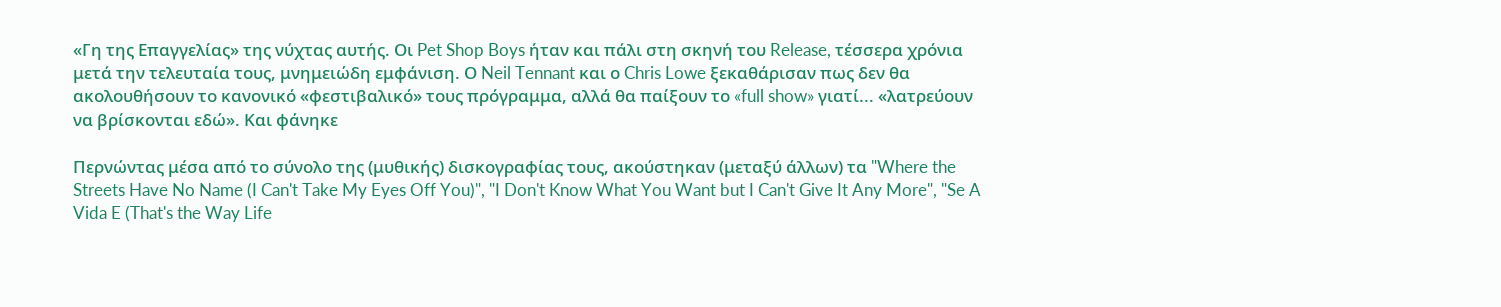«Γη της Επαγγελίας» της νύχτας αυτής. Οι Pet Shop Boys ήταν και πάλι στη σκηνή του Release, τέσσερα χρόνια μετά την τελευταία τους, μνημειώδη εμφάνιση. Ο Neil Tennant και ο Chris Lowe ξεκαθάρισαν πως δεν θα ακολουθήσουν το κανονικό «φεστιβαλικό» τους πρόγραμμα, αλλά θα παίξουν το «full show» γιατί... «λατρεύουν να βρίσκονται εδώ». Και φάνηκε

Περνώντας μέσα από το σύνολο της (μυθικής) δισκογραφίας τους, ακούστηκαν (μεταξύ άλλων) τα "Where the Streets Have No Name (I Can't Take My Eyes Off You)", "I Don't Know What You Want but I Can't Give It Any More", "Se A Vida E (That's the Way Life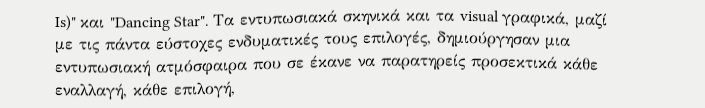Is)" και "Dancing Star". Τα εντυπωσιακά σκηνικά και τα visual γραφικά, μαζί με τις πάντα εύστοχες ενδυματικές τους επιλογές, δημιούργησαν μια εντυπωσιακή ατμόσφαιρα που σε έκανε να παρατηρείς προσεκτικά κάθε εναλλαγή, κάθε επιλογή,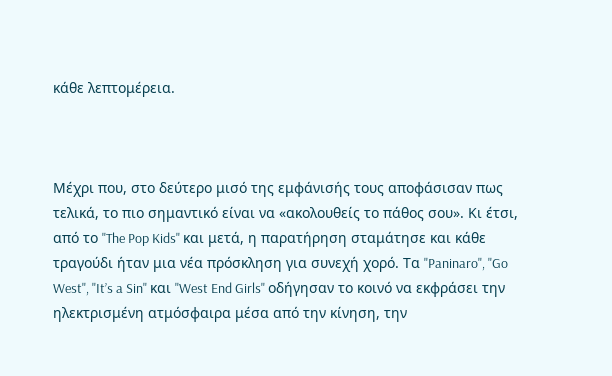κάθε λεπτομέρεια.



Μέχρι που, στο δεύτερο μισό της εμφάνισής τους αποφάσισαν πως τελικά, το πιο σημαντικό είναι να «ακολουθείς το πάθος σου». Κι έτσι, από το "The Pop Kids" και μετά, η παρατήρηση σταμάτησε και κάθε τραγούδι ήταν μια νέα πρόσκληση για συνεχή χορό. Τα "Paninaro", "Go West", "It’s a Sin" και "West End Girls" οδήγησαν το κοινό να εκφράσει την ηλεκτρισμένη ατμόσφαιρα μέσα από την κίνηση, την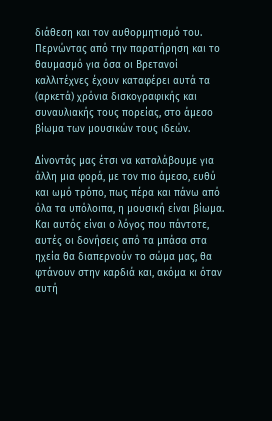διάθεση και τον αυθορμητισμό του. Περνώντας από την παρατήρηση και το θαυμασμό για όσα οι Βρετανοί καλλιτέχνες έχουν καταφέρει αυτά τα (αρκετά) χρόνια δισκογραφικής και συναυλιακής τους πορείας, στο άμεσο βίωμα των μουσικών τους ιδεών.

Δίνοντάς μας έτσι να καταλάβουμε για άλλη μια φορά, με τον πιο άμεσο, ευθύ και ωμό τρόπο, πως πέρα και πάνω από όλα τα υπόλοιπα, η μουσική είναι βίωμα. Και αυτός είναι ο λόγος που πάντοτε, αυτές οι δονήσεις από τα μπάσα στα ηχεία θα διαπερνούν το σώμα μας, θα φτάνουν στην καρδιά και, ακόμα κι όταν αυτή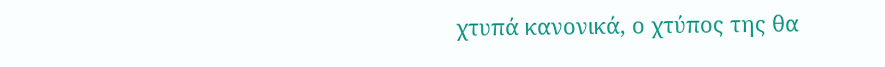χτυπά κανονικά, ο χτύπος της θα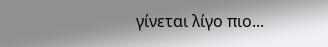γίνεται λίγο πιο...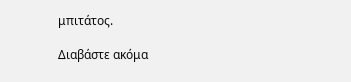μπιτάτος.

Διαβάστε ακόμα